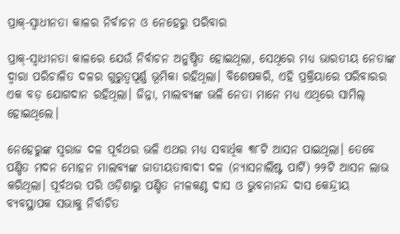ପ୍ରାକ୍‌-ସ୍ବାଧୀନତା କାଳର ନିର୍ବାଚନ ଓ ନେହେରୁ ପରିବାର

ପ୍ରାକ୍‌-ସ୍ବାଧୀନତା କାଳରେ ଯେଉଁ ନିର୍ବାଚନ ଅନୁଷ୍ଠିତ ହୋଇଥିଲା, ସେଥିରେ ମଧ୍ୟ ଭାରତୀୟ ନେତାଙ୍କ ଦ୍ବାରା ପରିଚାଳିତ ଦଳର ଗୁରୁତ୍ବପୂର୍ଣ୍ଣ ଭୂମିକା ରହିଥିଲା। ବିଶେଷକରି, ଏହି ପ୍ରକ୍ରିୟାରେ ପରିବାରର ଏକ ବଡ଼ ଯୋଗଦାନ ରହିଥିଲା। ଜିନ୍ନା, ମାଲବ୍ୟଙ୍କ ଭଳି ନେତା ମାନେ ମଧ୍ୟ ଏଥିରେ ସାମିଲ୍‌ ହୋଇଥିଲେ।

ନେହେରୁଙ୍କ ସ୍ବରାଜ ଦଳ ପୂର୍ବଥର ଭଳି ଏଥର ମଧ୍ୟ ସବାର୍ଧିକ ୩୮ଟି ଆସନ ପାଇଥିଲା। ତେବେ ପଣ୍ଡିତ ମଦନ ମୋହନ ମାଲବ୍ୟଙ୍କ ଜାତୀୟତାବାଦୀ ଦଳ (ନ୍ୟାସନାଲିଷ୍ଟ ପାର୍ଟି) ୨୨ଟି ଆସନ ଲାଭ କରିଥିଲା। ପୂର୍ବଥର ପରି ଓଡ଼ିଶାରୁ ପଣ୍ଡିତ ନୀଳକଣ୍ଠ ଦାସ ଓ ଭୁବନାନନ୍ଦ ଦାସ କେନ୍ଦ୍ରୀୟ ବ୍ୟବସ୍ଥାପକ ସଭାକୁ ନିର୍ବାଚିତ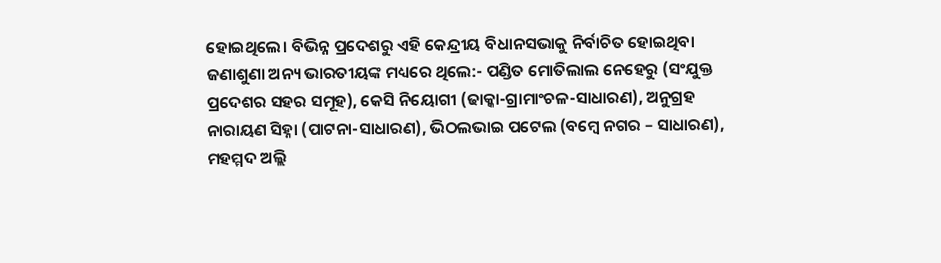ହୋଇଥିଲେ। ବିଭିନ୍ନ ପ୍ରଦେଶରୁ ଏହି କେନ୍ଦ୍ରୀୟ ବିଧାନସଭାକୁ ନିର୍ବାଚିତ ହୋଇଥିବା ଜଣାଶୁଣା ଅନ୍ୟ ଭାରତୀୟଙ୍କ ମଧ୍ୟରେ ଥିଲେ:- ପଣ୍ଡିତ ମୋତିଲାଲ ନେହେରୁ (ସଂଯୁକ୍ତ ପ୍ରଦେଶର ସହର ସମୂହ), କେସି ନିୟୋଗୀ (ଢାକ୍କା-ଗ୍ରାମାଂଚଳ-ସାଧାରଣ), ଅନୁଗ୍ରହ ନାରାୟଣ ସିହ୍ନା (ପାଟନା-ସାଧାରଣ), ଭିଠଲଭାଇ ପଟେଲ (ବମ୍ବେ ନଗର – ସାଧାରଣ), ମହମ୍ମଦ ଅଲ୍ଲି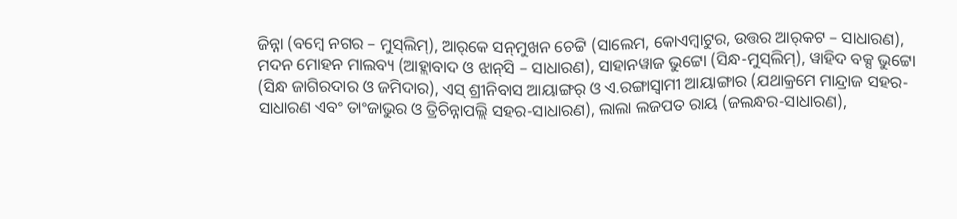ଜିନ୍ନା (ବମ୍ବେ ନଗର – ମୁସ୍‌ଲିମ୍), ଆର୍‌କେ ସନ୍‌ମୁଖନ ଚେଟ୍ଟି (ସାଲେମ, କୋଏମ୍ବାଟୁର, ଉତ୍ତର ଆର୍‌କଟ – ସାଧାରଣ), ମଦନ ମୋହନ ମାଲବ୍ୟ (ଆହ୍ଲାବାଦ ଓ ଝାନ୍‌ସି – ସାଧାରଣ), ସାହାନୱାଜ ଭୁଟ୍ଟୋ (ସିନ୍ଧ-ମୁସ୍‌ଲିମ୍), ୱାହିଦ ବକ୍ସ ଭୁଟ୍ଟୋ (ସିନ୍ଧ ଜାଗିରଦାର ଓ ଜମିଦାର), ଏସ୍ ଶ୍ରୀନିବାସ ଆୟାଙ୍ଗର୍ ଓ ଏ.ରଙ୍ଗାସ୍ବାମୀ ଆୟାଙ୍ଗାର (ଯଥାକ୍ରମେ ମାନ୍ଦ୍ରାଜ ସହର-ସାଧାରଣ ଏବଂ ତାଂଜାଭୁର ଓ ତ୍ରିଚିନ୍ନାପଲ୍ଲି ସହର-ସାଧାରଣ), ଲାଲା ଲଜପତ ରାୟ (ଜଲନ୍ଧର-ସାଧାରଣ),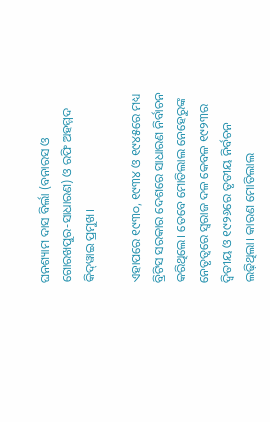ଘନଶ୍ୟାମ ଦାସ ବିର୍ଲା (ବନାରସ ଓ ଗୋରଖପୁର-ସାଧାରଣ) ଓ ରଫି ଅହମ୍ମଦ କିଦ୍‌ୱାଇ ପ୍ରମୁଖ।

ଏହାପରେ ୧୯୩୦, ୧୯୩୪ ଓ ୧୯୪୫ରେ ମଧ୍ୟ ବ୍ରିଟିସ ସରକାର ଦେଶରେ ସାଧାରଣ ନିର୍ବାଚନ କରିଥିଲେ। ତେବେ ମୋତିଲାଲ ନେହେରୁଙ୍କ ନେତୃତ୍ବରେ ସ୍ବରାଜ ଦଳ କେବଳ ୧୯୨୩ର ଦ୍ବିତୀୟ ଓ ୧୯୨୬ରେ ତୃତୀୟ ନିର୍ବଚନ ଲଢ଼ିଥିଲା। କାରଣ ମୋତିଲାଲ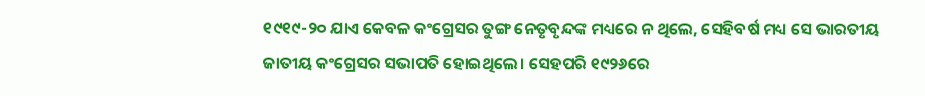୧୯୧୯-୨୦ ଯାଏ କେବଳ କଂଗ୍ରେସର ତୁଙ୍ଗ ନେତୃବୃନ୍ଦଙ୍କ ମଧ୍ୟରେ ନ ଥିଲେ, ସେହିବର୍ଷ ମଧ୍ୟ ସେ ଭାରତୀୟ ଜାତୀୟ କଂଗ୍ରେସର ସଭାପତି ହୋଇଥିଲେ। ସେହପରି ୧୯୨୬ରେ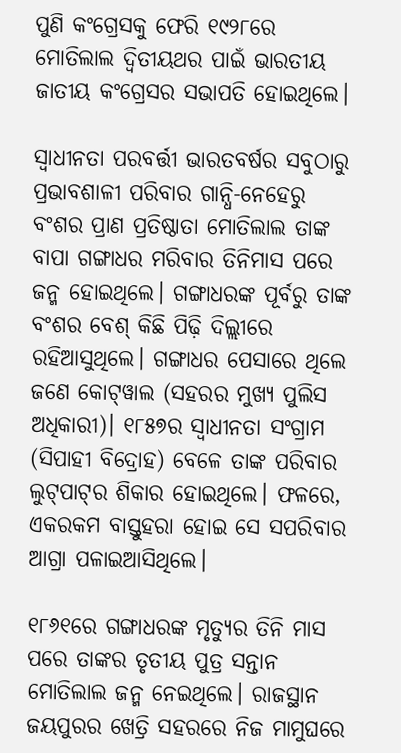ପୁଣି କଂଗ୍ରେସକୁ ଫେରି ୧୯୨୮ରେ ମୋତିଲାଲ ଦ୍ବିତୀୟଥର ପାଇଁ ଭାରତୀୟ ଜାତୀୟ କଂଗ୍ରେସର ସଭାପତି ହୋଇଥିଲେ।

ସ୍ବାଧୀନତା ପରବର୍ତ୍ତୀ ଭାରତବର୍ଷର ସବୁଠାରୁ ପ୍ରଭାବଶାଳୀ ପରିବାର ଗାନ୍ଧି-ନେହେରୁ ବଂଶର ପ୍ରାଣ ପ୍ରତିଷ୍ଠାତା ମୋତିଲାଲ ତାଙ୍କ ବାପା ଗଙ୍ଗାଧର ମରିବାର ତିନିମାସ ପରେ ଜନ୍ମ ହୋଇଥିଲେ। ଗଙ୍ଗାଧରଙ୍କ ପୂର୍ବରୁ ତାଙ୍କ ବଂଶର ବେଶ୍‌ କିଛି ପିଢ଼ି ଦିଲ୍ଲୀରେ ରହିଆସୁଥିଲେ। ଗଙ୍ଗାଧର ପେସାରେ ଥିଲେ ଜଣେ କୋଟ୍‌ୱାଲ (ସହରର ମୁଖ୍ୟ ପୁଲିସ ଅଧିକାରୀ)। ୧୮୫୭ର ସ୍ବାଧୀନତା ସଂଗ୍ରାମ (ସିପାହୀ ବିଦ୍ରୋହ) ବେଳେ ତାଙ୍କ ପରିବାର ଲୁଟ୍‌ପାଟ୍‌ର ଶିକାର ହୋଇଥିଲେ। ଫଳରେ, ଏକରକମ ବାସ୍ତୁହରା ହୋଇ ସେ ସପରିବାର ଆଗ୍ରା ପଳାଇଆସିଥିଲେ।

୧୮୬୧ରେ ଗଙ୍ଗାଧରଙ୍କ ମୃତ୍ୟୁର ତିନି ମାସ ପରେ ତାଙ୍କର ତୃତୀୟ ପୁତ୍ର ସନ୍ତାନ ମୋତିଲାଲ ଜନ୍ମ ନେଇଥିଲେ। ରାଜସ୍ଥାନ ଜୟପୁରର ଖେତ୍ରି ସହରରେ ନିଜ ମାମୁଘରେ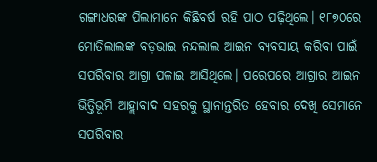ଗଙ୍ଗାଧରଙ୍କ ପିଲାମାନେ କିଛିବର୍ଷ ରହି ପାଠ ପଢ଼ିଥିଲେ। ୧୮୭୦ରେ ମୋତିଲାଲଙ୍କ ବଡ଼ଭାଇ ନନ୍ଦଲାଲ ଆଇନ ବ୍ୟବସାୟ କରିବା ପାଇଁ ସପରିବାର ଆଗ୍ରା ପଳାଇ ଆସିଥିଲେ। ପରେପରେ ଆଗ୍ରାର ଆଇନ ଭିତ୍ତିଭୂମି ଆହ୍ଲାବାଦ ସହରକୁ ସ୍ଥାନାନ୍ତରିତ ହେବାର ଦେଖି ସେମାନେ ସପରିବାର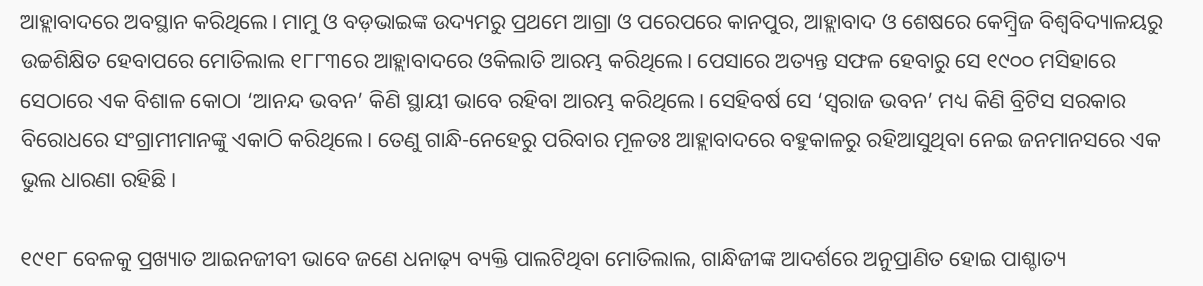ଆହ୍ଲାବାଦରେ ଅବସ୍ଥାନ କରିଥିଲେ। ମାମୁ ଓ ବଡ଼ଭାଇଙ୍କ ଉଦ୍ୟମରୁ ପ୍ରଥମେ ଆଗ୍ରା ଓ ପରେପରେ କାନପୁର, ଆହ୍ଲାବାଦ ଓ ଶେଷରେ କେମ୍ବ୍ରିଜ ବିଶ୍ବବିଦ୍ୟାଳୟରୁ ଉଚ୍ଚଶିକ୍ଷିତ ହେବାପରେ ମୋତିଲାଲ ୧୮୮୩ରେ ଆହ୍ଲାବାଦରେ ଓକିଲାତି ଆରମ୍ଭ କରିଥିଲେ। ପେସାରେ ଅତ୍ୟନ୍ତ ସଫଳ ହେବାରୁ ସେ ୧୯୦୦ ମସିହାରେ ସେଠାରେ ଏକ ବିଶାଳ କୋଠା ‘ଆନନ୍ଦ ଭବନ’ କିଣି ସ୍ଥାୟୀ ଭାବେ ରହିବା ଆରମ୍ଭ କରିଥିଲେ। ସେହିବର୍ଷ ସେ ‘ସ୍ବରାଜ ଭବନ’ ମଧ୍ୟ କିଣି ବ୍ରିଟିସ ସରକାର ବିରୋଧରେ ସଂଗ୍ରାମୀମାନଙ୍କୁ ଏକାଠି କରିଥିଲେ। ତେଣୁ ଗାନ୍ଧି-ନେହେରୁ ପରିବାର ମୂଳତଃ ଆହ୍ଲାବାଦରେ ବହୁକାଳରୁ ରହିଆସୁଥିବା ନେଇ ଜନମାନସରେ ଏକ ଭୁଲ ଧାରଣା ରହିଛି।

୧୯୧୮ ବେଳକୁ ପ୍ରଖ୍ୟାତ ଆଇନଜୀବୀ ଭାବେ ଜଣେ ଧନାଢ଼୍ୟ ବ୍ୟକ୍ତି ପାଲଟିଥିବା ମୋତିଲାଲ, ଗାନ୍ଧିଜୀଙ୍କ ଆଦର୍ଶରେ ଅନୁପ୍ରାଣିତ ହୋଇ ପାଶ୍ଚାତ୍ୟ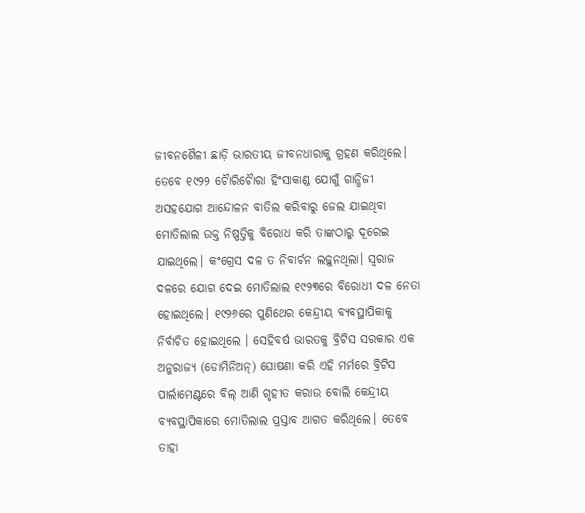ଜୀବନଶୈଳୀ ଛାଡ଼ି ଭାରତୀୟ ଜୀବନଧାରାକୁ ଗ୍ରହଣ କରିଥିଲେ। ତେବେ ୧୯୨୨ ଚୋୖରିଚୋୖରା ହିଂସାକାଣ୍ଡ ଯୋଗୁଁ ଗାନ୍ଧିଜୀ ଅସହଯୋଗ ଆନ୍ଦୋଳନ ବାତିଲ କରିବାରୁ ଜେଲ ଯାଇଥିବା ମୋତିଲାଲ ଉକ୍ତ ନିଷ୍ପତ୍ତିକୁ ବିରୋଧ କରି ତାଙ୍କଠାରୁ ଦୂରେଇ ଯାଇଥିଲେ। କଂଗ୍ରେସ ଦଳ ତ ନିବାର୍ଚନ ଲଢ଼ୁନଥିଲା। ସ୍ବରାଜ ଦଳରେ ଯୋଗ ଦେଇ ମୋତିଲାଲ ୧୯୨୩ରେ ବିରୋଧୀ ଦଳ ନେତା ହୋଇଥିଲେ। ୧୯୨୬ରେ ପୁଣିଥ‌େର କେନ୍ଦ୍ରୀୟ ବ୍ୟବସ୍ଥାପିକାକୁ ନିର୍ବାଚିତ ହୋଇଥିଲେ । ସେହିବର୍ଷ ଭାରତକୁ ବ୍ରିଟିସ ସରକାର ଏକ ଅନୁରାଜ୍ୟ (ଡୋମିନିଅନ୍) ଘୋଷଣା କରି ଏହି ମର୍ମରେ ବ୍ରିଟିସ ପାର୍ଲାମେଣ୍ଟରେ ବିଲ୍ ଆଣି ଗୃହୀତ କରାଉ ବୋଲି କେନ୍ଦ୍ରୀୟ ବ୍ୟବସ୍ଥାପିକାରେ ମୋତିଲାଲ ପ୍ରସ୍ତାବ ଆଗତ କରିଥିଲେ। ତେବେ ତାହା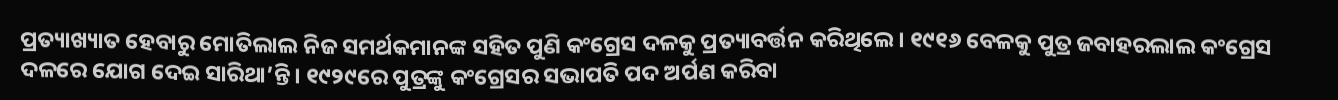ପ୍ରତ୍ୟାଖ୍ୟାତ ହେବାରୁ ମୋତିଲାଲ ନିଜ ସମର୍ଥକମାନଙ୍କ ସହିତ ପୁଣି କଂଗ୍ରେସ ଦଳକୁ ପ୍ରତ୍ୟାବର୍ତ୍ତନ କରିଥିଲେ। ୧୯୧୬ ବେଳକୁ ପୁତ୍ର ଜବାହରଲାଲ କଂଗ୍ରେସ ଦଳରେ ଯୋଗ ଦେଇ ସାରିଥା’ନ୍ତି। ୧୯୨୯ରେ ପୁତ୍ରଙ୍କୁ କଂଗ୍ରେସର ସଭାପତି ପଦ ଅର୍ପଣ କରିବା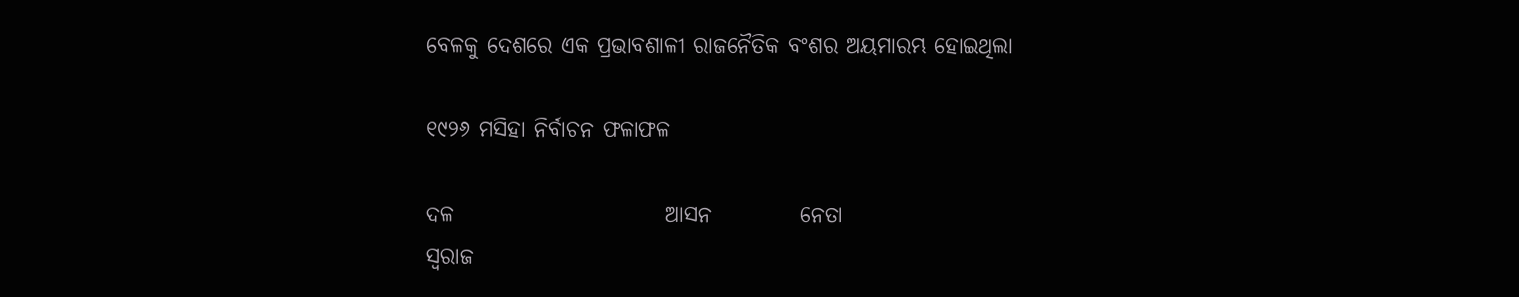ବେଳକୁ ଦେଶରେ ଏକ ପ୍ରଭାବଶାଳୀ ରାଜନୈତିକ ବଂଶର ଅୟମାରମ୍ଭ ହୋଇଥିଲା

୧୯୨୬ ମସିହା ନିର୍ବାଚନ ଫଳାଫଳ

ଦଳ                        ଆସନ          ନେତା
ସ୍ବରାଜ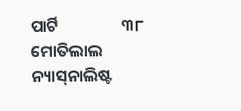ପାର୍ଟି                 ୩୮          ମୋତିଲାଲ
ନ୍ୟାସ୍‌ନାଲିଷ୍ଟ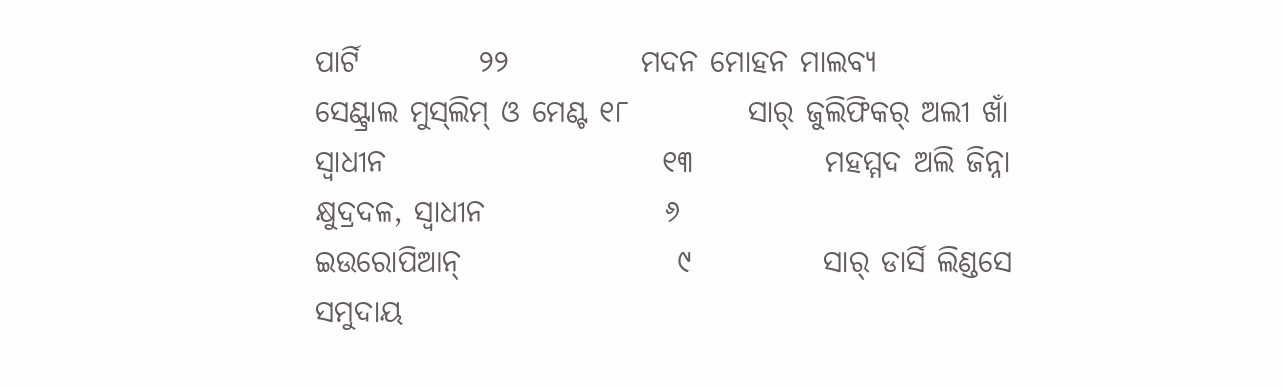ପାର୍ଟି          ୨୨           ମଦନ ମୋହନ ମାଲବ୍ୟ
ସେଣ୍ଟ୍ରାଲ ମୁସ୍‌ଲିମ୍‌ ଓ ମେଣ୍ଟ ୧୮          ସାର୍‌ ଜୁଲିଫିକର୍‌ ଅଲୀ ଖାଁ
ସ୍ବାଧୀନ                       ୧୩           ମହମ୍ମଦ ଅଲି ଜିନ୍ନା
କ୍ଷୁଦ୍ରଦଳ, ସ୍ବାଧୀନ               ୬
ଇଉରୋପିଆନ୍‌                  ୯           ସାର୍‌ ଡାର୍ସି ଲିଣ୍ଡସେ
ସମୁଦାୟ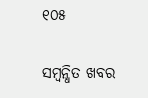୧୦୫

ସମ୍ବନ୍ଧିତ ଖବର